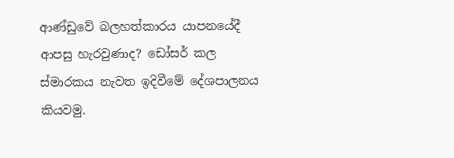ආණ්ඩුවේ බලහත්කාරය යාපනයේදී ආපසු හැරවුණාද? ඩෝසර් කල ස්මාරකය නැවත ඉදිවීමේ දේශපාලනය කියවමු.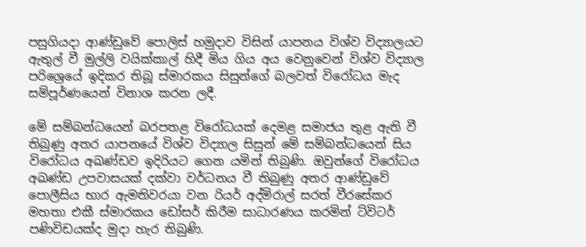පසුගියදා ආණ්ඩුවේ පොලිස් හමුදාව විසින් යාපනය විශ්ව විද්‍යාලයට ඇතුල් වී මුල්ලි වයික්කාල් හිදී මිය ගිය අය වෙනුවෙන් විශ්ව විද්‍යාල පරිශ්‍රෙයේ ඉදිකර තිබූ ස්මාරකය සිසුන්ගේ බලවත් විරෝධය මැද සම්පූර්ණයෙන් විනාශ කරන ලදී.

මේ සම්බන්ධයෙන් බරපතළ විරෝධයක් දෙමළ සමාජය තුළ ඇති වී තිබුණු අතර යාපනයේ විශ්ව විද්‍යාල සිසුන් මේ සම්බන්ධයෙන් සිය විරෝධය අඛණ්ඩව ඉදිරියට ගෙන යමින් තිබුණි. ඔවුන්ගේ විරෝධය අඛණ්ඩ උපවාසයක් දක්වා වර්ධනය වී තිබුණු අතර ආණ්ඩුවේ පොලීසිය භාර ඇමතිවරයා වන රියර් අද්මිරාල් සරත් වීරසේකර මහතා එකී ස්මාරකය ඩෝසර් කිරීම සාධාරණය කරමින් ට්විටර් පණිවිඩයක්ද මුදා හැර තිබුණි.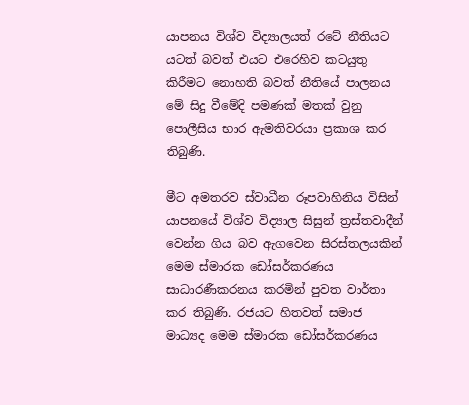යාපනය විශ්ව විද්‍යාලයත් රටේ නීතියට යටත් බවත් එයට එරෙහිව කටයුතු කිරීමට නොහති බවත් නීතියේ පාලනය මේ සිදු වීමේදි පමණක් මතක් වුනු පොලීසිය භාර ඇමතිවරයා ප්‍රකාශ කර තිබුණි.

මීට අමතරව ස්වාධීන රූපවාහිනිය විසින් යාපනයේ විශ්ව විද්‍යාල සිසුන් ත්‍රස්තවාදීන් වෙන්න ගිය බව ඇගවෙන සිරස්තලයකින් මෙම ස්මාරක ඩෝසර්කරණය සාධාරණීකරනය කරමින් පුවත වාර්තා කර තිබුණි. රජයට හිතවත් සමාජ මාධ්‍යද මෙම ස්මාරක ඩෝසර්කරණය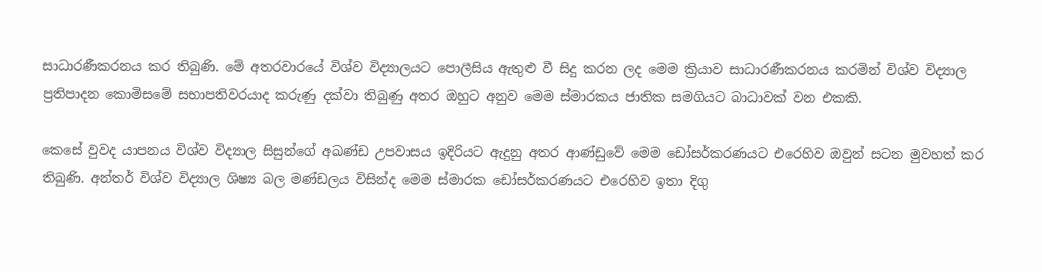සාධාරණීකරනය කර තිබුණි. මේ අතරවාරයේ විශ්ව විද්‍යාලයට පොලීසිය ඇතුළු වී සිදු කරන ලද මෙම ක්‍රියාව සාධාරණීකරනය කරමින් විශ්ව විද්‍යාල ප්‍රතිපාදන කොමිසමේ සභාපතිවරයාද කරුණු දක්වා තිබුණු අතර ඔහුට අනුව මෙම ස්මාරකය ජාතික සමගියට බාධාවක් වන එකකි.

කෙසේ වුවද යාපනය විශ්ව විද්‍යාල සිසුන්ගේ අඛණ්ඩ උපවාසය ඉදිරියට ඇදුනු අතර ආණ්ඩුවේ මෙම ඩෝසර්කරණයට එරෙහිව ඔවුන් සටන මුවහත් කර තිබුණි. අන්තර් විශ්ව විද්‍යාල ශිෂ්‍ය බල මණ්ඩලය විසින්ද මෙම ස්මාරක ඩෝසර්කරණයට එරෙහිව ඉතා දිගු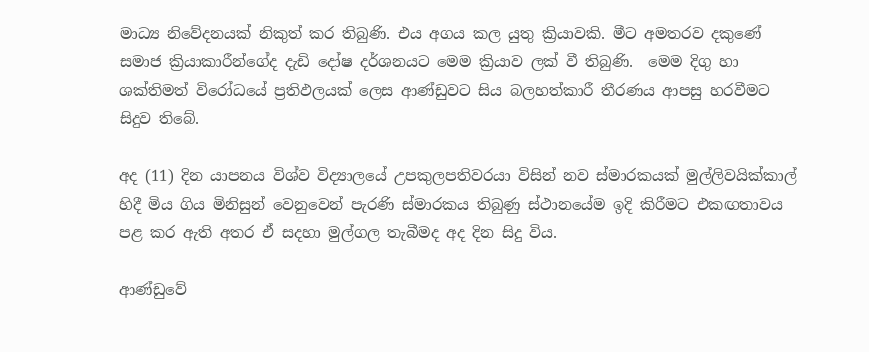මාධ්‍ය නිවේදනයක් නිකුත් කර තිබුණි. එය අගය කල යුතු ක්‍රියාවකි. මීට අමතරව දකුණේ සමාජ ක්‍රියාකාරීන්ගේද දැඩි දෝෂ දර්ශනයට මෙම ක්‍රියාව ලක් වී තිබුණි.  මෙම දිගු හා ශක්තිමත් විරෝධයේ ප්‍රතිඵලයක් ලෙස ආණ්ඩුවට සිය බලහත්කාරී තීරණය ආපසු හරවීමට සිදුව තිබේ.

අද (11) දින යාපනය විශ්ව විද්‍යාලයේ උපකුලපතිවරයා විසින් නව ස්මාරකයක් මුල්ලිවයික්කාල් හිදී මිය ගිය මිනිසුන් වෙනුවෙන් පැරණි ස්මාරකය තිබුණු ස්ථානයේම ඉදි කිරීමට එකඟතාවය පළ කර ඇති අතර ඒ සදහා මුල්ගල තැබීමද අද දින සිදු විය.

ආණ්ඩුවේ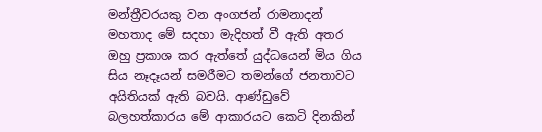මන්ත්‍රීවරයකු වන අංගජන් රාමනාදන් මහතාද මේ සදහා මැදිහත් වී ඇති අතර ඔහු ප්‍රකාශ කර ඇත්තේ යුද්ධයෙන් මිය ගිය සිය නෑදෑයන් සමරීමට තමන්ගේ ජනතාවට අයිතියක් ඇති බවයි. ආණ්ඩුවේ බලහත්කාරය මේ ආකාරයට කෙටි දිනකින්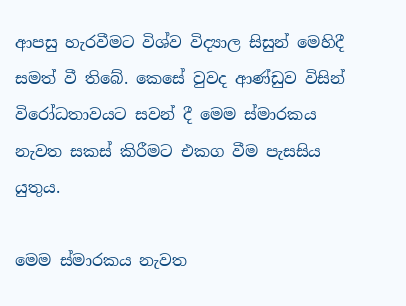ආපසු හැරවීමට විශ්ව විද්‍යාල සිසුන් මෙහිදී සමත් වී තිබේ. කෙසේ වුවද ආණ්ඩුව විසින් විරෝධතාවයට සවන් දී මෙම ස්මාරකය නැවත සකස් කිරීමට එකග වීම පැසසිය යුතුය.

මෙම ස්මාරකය නැවත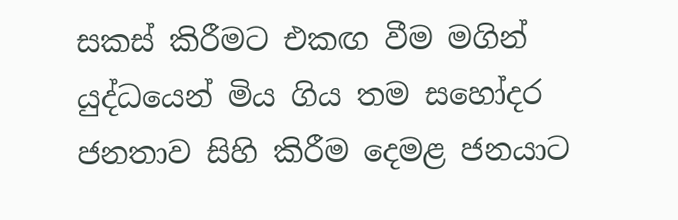සකස් කිරීමට එකඟ වීම මගින් යුද්ධයෙන් මිය ගිය තම සහෝදර ජනතාව සිහි කිරීම දෙමළ ජනයාට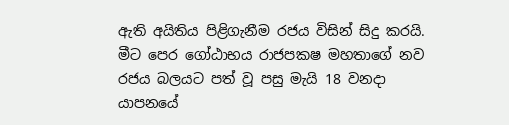ඇති අයිතිය පිළිගැනීම රජය විසින් සිදු කරයි. මීට පෙර ගෝඨාභය රාජපකෂ මහතාගේ නව රජය බලයට පත් වූ පසු මැයි 18 වනදා යාපනයේ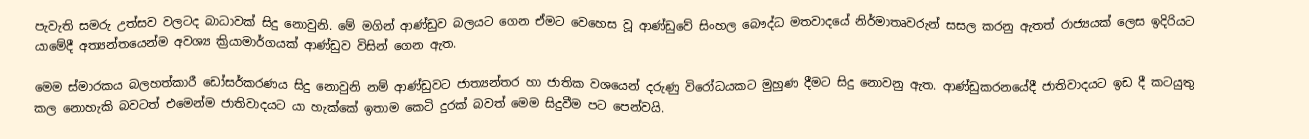පැවැති සමරු උත්සව වලටද බාධාවක් සිදු නොවුනි. මේ මගින් ආණ්ඩුව බලයට ගෙන ඒමට වෙහෙස වූ ආණ්ඩුවේ සිංහල බෞද්ධ මතවාදයේ නිර්මාතෘවරුන් සසල කරනු ඇතත් රාජ්‍යයක් ලෙස ඉදිරියට යාමේදී අත්‍යන්තයෙන්ම අවශ්‍ය ක්‍රියාමාර්ගයක් ආණ්ඩුව විසින් ගෙන ඇත.

මෙම ස්මාරකය බලහත්කාරී ඩෝසර්කරණය සිදු නොවුනි නම් ආණ්ඩුවට ජාත්‍යන්තර හා ජාතික වශයෙන් දරුණු විරෝධයකට මුහුණ දීමට සිදු නොවනු ඇත. ආණ්ඩුකරනයේදී ජාතිවාදයට ඉඩ දී කටයුතු කල නොහැකි බවටත් එමෙන්ම ජාතිවාදයට යා හැක්කේ ඉතාම කෙටි දුරක් බවත් මෙම සිදුවීම පට පෙන්වයි.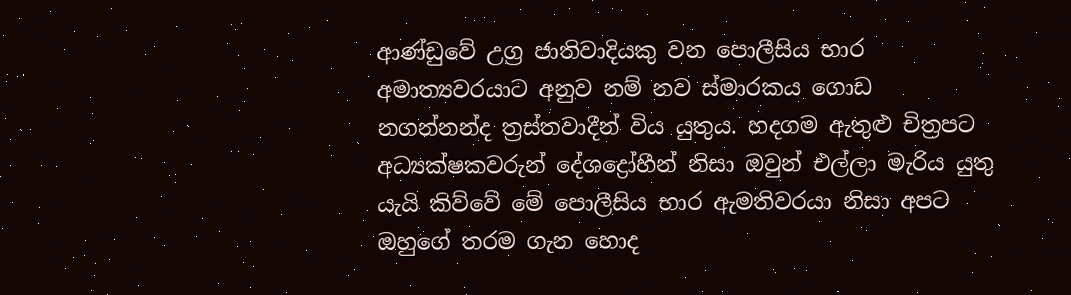ආණ්ඩුවේ උග්‍ර ජාතිවාදියකු වන පොලීසිය භාර අමාත්‍යවරයාට අනුව නම් නව ස්මාරකය ගොඩ නගන්නන්ද ත්‍රස්තවාදීන් විය යුතුය. හදගම ඇතුළු චිත්‍රපට අධ්‍යක්ෂකවරුන් දේශද්‍රෝහීන් නිසා ඔවුන් එල්ලා මැරිය යුතු යැයි කිව්වේ මේ පොලීසිය භාර ඇමතිවරයා නිසා අපට ඔහුගේ තරම ගැන හොද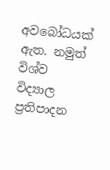අවබෝධයක් ඇත. නමුත් විශ්ව විද්‍යාල ප්‍රතිපාදන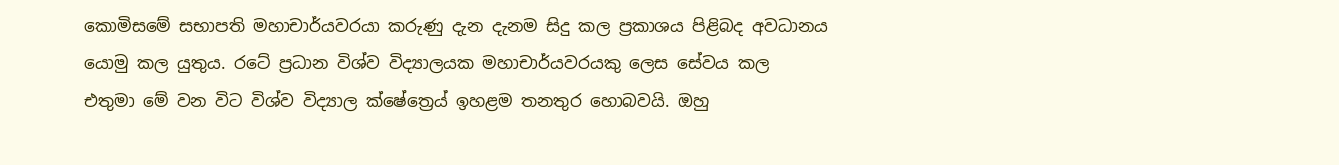කොමිසමේ සභාපති මහාචාර්යවරයා කරුණු දැන දැනම සිදු කල ප්‍රකාශය පිළිබද අවධානය යොමු කල යුතුය. රටේ ප්‍රධාන විශ්ව විද්‍යාලයක මහාචාර්යවරයකු ලෙස සේවය කල එතුමා මේ වන විට විශ්ව විද්‍යාල ක්ෂේත්‍රෙය් ඉහළම තනතුර හොබවයි. ඔහු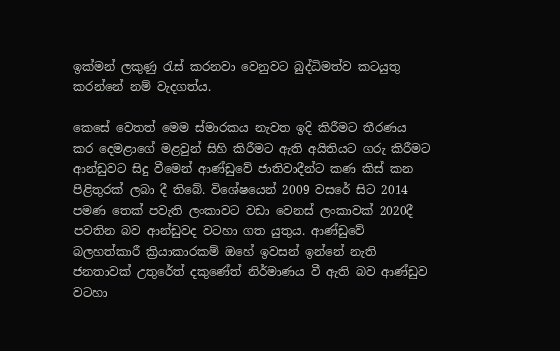ඉක්මන් ලකුණු රැස් කරනවා වෙනුවට බුද්ධිමත්ව කටයුතු කරන්නේ නම් වැදගත්ය.

කෙසේ වෙතත් මෙම ස්මාරකය නැවත ඉදි කිරීමට තීරණය කර දෙමළාගේ මළවුන් සිහි කිරීමට ඇති අයිතියට ගරු කිරීමට ආන්ඩුවට සිදු වීමෙන් ආණ්ඩුවේ ජාතිවාදීන්ට කණ කිස් කන පිළිතුරක් ලබා දී තිබේ. විශේෂයෙන් 2009 වසරේ සිට 2014 පමණ තෙක් පවැති ලංකාවට වඩා වෙනස් ලංකාවක් 2020දී පවතින බව ආන්ඩුවද වටහා ගත යුතුය. ආණ්ඩුවේ බලහත්කාරී ක්‍රියාකාරකම් ඔහේ ඉවසන් ඉන්නේ නැති ජනතාවක් උතුරේත් දකුණේත් නිර්මාණය වී ඇති බව ආණ්ඩුව වටහා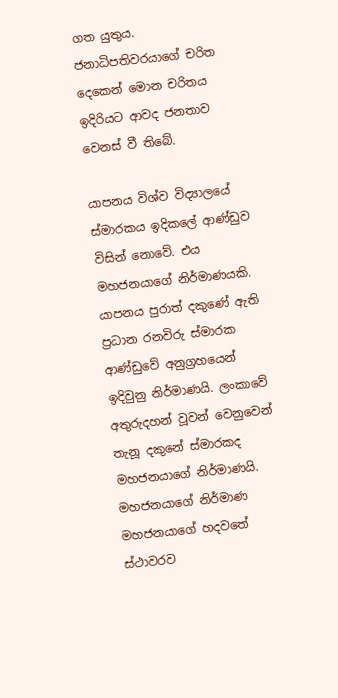ගත යුතුය. ජනාධිපතිවරයාගේ චරිත දෙකෙන් මොන චරිතය ඉදිරියට ආවද ජනතාව වෙනස් වී තිබේ.

යාපනය විශ්ව විද්‍යාලයේ ස්මාරකය ඉදිකලේ ආණ්ඩුව විසින් නොවේ. එය මහජනයාගේ නිර්මාණයකි. යාපනය පුරාත් දකුණේ ඇති ප්‍රධාන රනවිරු ස්මාරක ආණ්ඩුවේ අනුග්‍රහයෙන් ඉදිවුනු නිර්මාණයි. ලංකාවේ අතුරුදහන් වූවන් වෙනුවෙන් තැනූ දකුනේ ස්මාරකද මහජනයාගේ නිර්මාණයි. මහජනයාගේ නිර්මාණ මහජනයාගේ හදවතේ ස්ථාවරව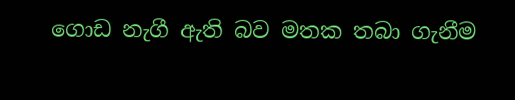ගොඩ නැගී ඇති බව මතක තබා ගැනීම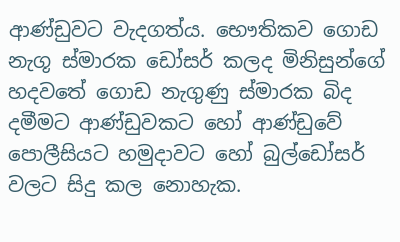ආණ්ඩුවට වැදගත්ය. භෞතිකව ගොඩ නැගූ ස්මාරක ඩෝසර් කලද මිනිසුන්ගේ හදවතේ ගොඩ නැගුණු ස්මාරක බිද දමීමට ආණ්ඩුවකට හෝ ආණ්ඩුවේ පොලීසියට හමුදාවට හෝ බුල්ඩෝසර් වලට සිදු කල නොහැක.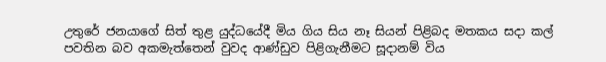උතුරේ ජනයාගේ සිත් තුළ යුද්ධයේදී මිය ගිය සිය නෑ සියන් පිළිබද මතකය සදා කල් පවතින බව අකමැත්තෙන් වුවද ආණ්ඩුව පිළිගැනීමට සූදානම් විය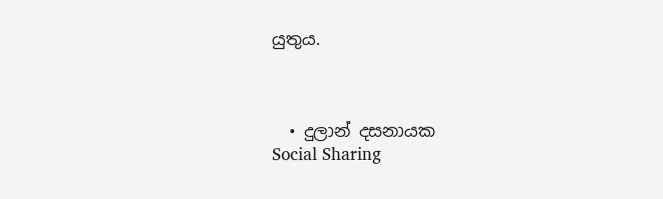යුතුය.



  • දුලාන් දසනායක
Social Sharing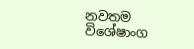නවතම විශේෂාංග